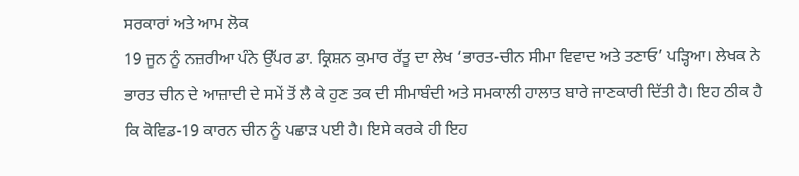ਸਰਕਾਰਾਂ ਅਤੇ ਆਮ ਲੋਕ
19 ਜੂਨ ਨੂੰ ਨਜ਼ਰੀਆ ਪੰਨੇ ਉੱਪਰ ਡਾ. ਕ੍ਰਿਸ਼ਨ ਕੁਮਾਰ ਰੱਤੂ ਦਾ ਲੇਖ ‘ਭਾਰਤ-ਚੀਨ ਸੀਮਾ ਵਿਵਾਦ ਅਤੇ ਤਣਾਓ’ ਪੜ੍ਹਿਆ। ਲੇਖਕ ਨੇ ਭਾਰਤ ਚੀਨ ਦੇ ਆਜ਼ਾਦੀ ਦੇ ਸਮੇਂ ਤੋਂ ਲੈ ਕੇ ਹੁਣ ਤਕ ਦੀ ਸੀਮਾਬੰਦੀ ਅਤੇ ਸਮਕਾਲੀ ਹਾਲਾਤ ਬਾਰੇ ਜਾਣਕਾਰੀ ਦਿੱਤੀ ਹੈ। ਇਹ ਠੀਕ ਹੈ ਕਿ ਕੋਵਿਡ-19 ਕਾਰਨ ਚੀਨ ਨੂੰ ਪਛਾੜ ਪਈ ਹੈ। ਇਸੇ ਕਰਕੇ ਹੀ ਇਹ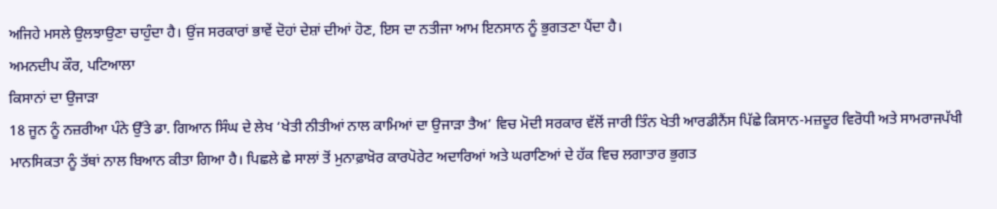ਅਜਿਹੇ ਮਸਲੇ ਉਲਝਾਉਣਾ ਚਾਹੁੰਦਾ ਹੈ। ਉਂਜ ਸਰਕਾਰਾਂ ਭਾਵੇਂ ਦੋਹਾਂ ਦੇਸ਼ਾਂ ਦੀਆਂ ਹੋਣ, ਇਸ ਦਾ ਨਤੀਜਾ ਆਮ ਇਨਸਾਨ ਨੂੰ ਭੁਗਤਣਾ ਪੈਂਦਾ ਹੈ।
ਅਮਨਦੀਪ ਕੌਰ, ਪਟਿਆਲਾ
ਕਿਸਾਨਾਂ ਦਾ ਉਜਾੜਾ
18 ਜੂਨ ਨੂੰ ਨਜ਼ਰੀਆ ਪੰਨੇ ਉੱਤੇ ਡਾ. ਗਿਆਨ ਸਿੰਘ ਦੇ ਲੇਖ ‘ਖੇਤੀ ਨੀਤੀਆਂ ਨਾਲ ਕਾਮਿਆਂ ਦਾ ਉਜਾੜਾ ਤੈਅ’ ਵਿਚ ਮੋਦੀ ਸਰਕਾਰ ਵੱਲੋਂ ਜਾਰੀ ਤਿੰਨ ਖੇਤੀ ਆਰਡੀਨੈਂਸ ਪਿੱਛੇ ਕਿਸਾਨ-ਮਜ਼ਦੂਰ ਵਿਰੋਧੀ ਅਤੇ ਸਾਮਰਾਜਪੱਖੀ ਮਾਨਸਿਕਤਾ ਨੂੰ ਤੱਥਾਂ ਨਾਲ ਬਿਆਨ ਕੀਤਾ ਗਿਆ ਹੈ। ਪਿਛਲੇ ਛੇ ਸਾਲਾਂ ਤੋਂ ਮੁਨਾਫ਼ਾਖ਼ੋਰ ਕਾਰਪੋਰੇਟ ਅਦਾਰਿਆਂ ਅਤੇ ਘਰਾਣਿਆਂ ਦੇ ਹੱਕ ਵਿਚ ਲਗਾਤਾਰ ਭੁਗਤ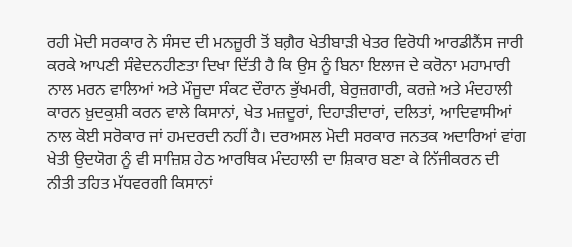ਰਹੀ ਮੋਦੀ ਸਰਕਾਰ ਨੇ ਸੰਸਦ ਦੀ ਮਨਜ਼ੂਰੀ ਤੋਂ ਬਗ਼ੈਰ ਖੇਤੀਬਾੜੀ ਖੇਤਰ ਵਿਰੋਧੀ ਆਰਡੀਨੈਂਸ ਜਾਰੀ ਕਰਕੇ ਆਪਣੀ ਸੰਵੇਦਨਹੀਣਤਾ ਦਿਖਾ ਦਿੱਤੀ ਹੈ ਕਿ ਉਸ ਨੂੰ ਬਿਨਾ ਇਲਾਜ ਦੇ ਕਰੋਨਾ ਮਹਾਮਾਰੀ ਨਾਲ ਮਰਨ ਵਾਲਿਆਂ ਅਤੇ ਮੌਜੂਦਾ ਸੰਕਟ ਦੌਰਾਨ ਭੁੱਖਮਰੀ, ਬੇਰੁਜ਼ਗਾਰੀ, ਕਰਜ਼ੇ ਅਤੇ ਮੰਦਹਾਲੀ ਕਾਰਨ ਖ਼ੁਦਕੁਸ਼ੀ ਕਰਨ ਵਾਲੇ ਕਿਸਾਨਾਂ, ਖੇਤ ਮਜ਼ਦੂਰਾਂ, ਦਿਹਾੜੀਦਾਰਾਂ, ਦਲਿਤਾਂ, ਆਦਿਵਾਸੀਆਂ ਨਾਲ ਕੋਈ ਸਰੋਕਾਰ ਜਾਂ ਹਮਦਰਦੀ ਨਹੀਂ ਹੈ। ਦਰਅਸਲ ਮੋਦੀ ਸਰਕਾਰ ਜਨਤਕ ਅਦਾਰਿਆਂ ਵਾਂਗ ਖੇਤੀ ਉਦਯੋਗ ਨੂੰ ਵੀ ਸਾਜ਼ਿਸ਼ ਹੇਠ ਆਰਥਿਕ ਮੰਦਹਾਲੀ ਦਾ ਸ਼ਿਕਾਰ ਬਣਾ ਕੇ ਨਿੱਜੀਕਰਨ ਦੀ ਨੀਤੀ ਤਹਿਤ ਮੱਧਵਰਗੀ ਕਿਸਾਨਾਂ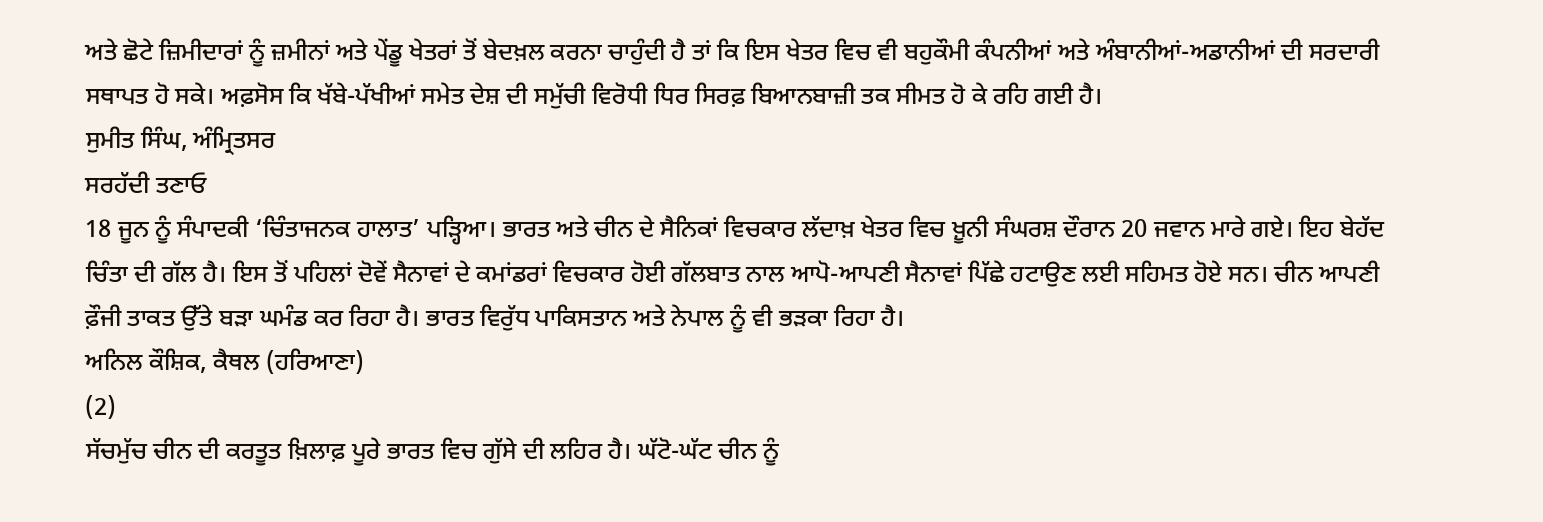ਅਤੇ ਛੋਟੇ ਜ਼ਿਮੀਦਾਰਾਂ ਨੂੰ ਜ਼ਮੀਨਾਂ ਅਤੇ ਪੇਂਡੂ ਖੇਤਰਾਂ ਤੋਂ ਬੇਦਖ਼ਲ ਕਰਨਾ ਚਾਹੁੰਦੀ ਹੈ ਤਾਂ ਕਿ ਇਸ ਖੇਤਰ ਵਿਚ ਵੀ ਬਹੁਕੌਮੀ ਕੰਪਨੀਆਂ ਅਤੇ ਅੰਬਾਨੀਆਂ-ਅਡਾਨੀਆਂ ਦੀ ਸਰਦਾਰੀ ਸਥਾਪਤ ਹੋ ਸਕੇ। ਅਫ਼ਸੋਸ ਕਿ ਖੱਬੇ-ਪੱਖੀਆਂ ਸਮੇਤ ਦੇਸ਼ ਦੀ ਸਮੁੱਚੀ ਵਿਰੋਧੀ ਧਿਰ ਸਿਰਫ਼ ਬਿਆਨਬਾਜ਼ੀ ਤਕ ਸੀਮਤ ਹੋ ਕੇ ਰਹਿ ਗਈ ਹੈ।
ਸੁਮੀਤ ਸਿੰਘ, ਅੰਮ੍ਰਿਤਸਰ
ਸਰਹੱਦੀ ਤਣਾਓ
18 ਜੂਨ ਨੂੰ ਸੰਪਾਦਕੀ ‘ਚਿੰਤਾਜਨਕ ਹਾਲਾਤ’ ਪੜ੍ਹਿਆ। ਭਾਰਤ ਅਤੇ ਚੀਨ ਦੇ ਸੈਨਿਕਾਂ ਵਿਚਕਾਰ ਲੱਦਾਖ਼ ਖੇਤਰ ਵਿਚ ਖ਼ੂਨੀ ਸੰਘਰਸ਼ ਦੌਰਾਨ 20 ਜਵਾਨ ਮਾਰੇ ਗਏ। ਇਹ ਬੇਹੱਦ ਚਿੰਤਾ ਦੀ ਗੱਲ ਹੈ। ਇਸ ਤੋਂ ਪਹਿਲਾਂ ਦੋਵੇਂ ਸੈਨਾਵਾਂ ਦੇ ਕਮਾਂਡਰਾਂ ਵਿਚਕਾਰ ਹੋਈ ਗੱਲਬਾਤ ਨਾਲ ਆਪੋ-ਆਪਣੀ ਸੈਨਾਵਾਂ ਪਿੱਛੇ ਹਟਾਉਣ ਲਈ ਸਹਿਮਤ ਹੋਏ ਸਨ। ਚੀਨ ਆਪਣੀ ਫ਼ੌਜੀ ਤਾਕਤ ਉੱਤੇ ਬੜਾ ਘਮੰਡ ਕਰ ਰਿਹਾ ਹੈ। ਭਾਰਤ ਵਿਰੁੱਧ ਪਾਕਿਸਤਾਨ ਅਤੇ ਨੇਪਾਲ ਨੂੰ ਵੀ ਭੜਕਾ ਰਿਹਾ ਹੈ।
ਅਨਿਲ ਕੌਸ਼ਿਕ, ਕੈਥਲ (ਹਰਿਆਣਾ)
(2)
ਸੱਚਮੁੱਚ ਚੀਨ ਦੀ ਕਰਤੂਤ ਖ਼ਿਲਾਫ਼ ਪੂਰੇ ਭਾਰਤ ਵਿਚ ਗੁੱਸੇ ਦੀ ਲਹਿਰ ਹੈ। ਘੱਟੋ-ਘੱਟ ਚੀਨ ਨੂੰ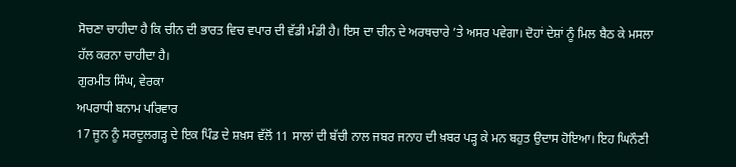ਸੋਚਣਾ ਚਾਹੀਦਾ ਹੈ ਕਿ ਚੀਨ ਦੀ ਭਾਰਤ ਵਿਚ ਵਪਾਰ ਦੀ ਵੱਡੀ ਮੰਡੀ ਹੈ। ਇਸ ਦਾ ਚੀਨ ਦੇ ਅਰਥਚਾਰੇ ’ਤੇ ਅਸਰ ਪਵੇਗਾ। ਦੋਹਾਂ ਦੇਸ਼ਾਂ ਨੂੰ ਮਿਲ ਬੈਠ ਕੇ ਮਸਲਾ ਹੱਲ ਕਰਨਾ ਚਾਹੀਦਾ ਹੈ।
ਗੁਰਮੀਤ ਸਿੰਘ, ਵੇਰਕਾ
ਅਪਰਾਧੀ ਬਨਾਮ ਪਰਿਵਾਰ
17 ਜੂਨ ਨੂੰ ਸਰਦੂਲਗੜ੍ਹ ਦੇ ਇਕ ਪਿੰਡ ਦੇ ਸ਼ਖ਼ਸ ਵੱਲੋਂ 11 ਸਾਲਾਂ ਦੀ ਬੱਚੀ ਨਾਲ ਜਬਰ ਜਨਾਹ ਦੀ ਖ਼ਬਰ ਪੜ੍ਹ ਕੇ ਮਨ ਬਹੁਤ ਉਦਾਸ ਹੋਇਆ। ਇਹ ਘਿਨੌਣੀ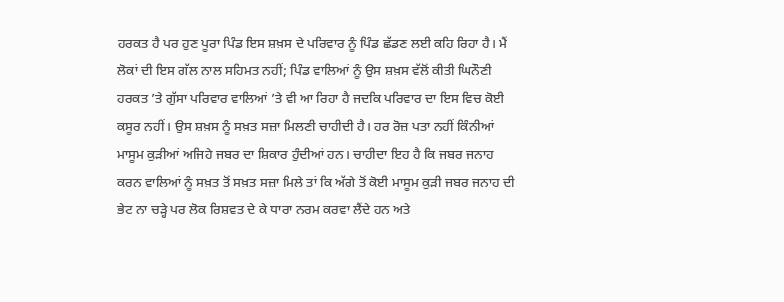ਹਰਕਤ ਹੈ ਪਰ ਹੁਣ ਪੂਰਾ ਪਿੰਡ ਇਸ ਸ਼ਖ਼ਸ ਦੇ ਪਰਿਵਾਰ ਨੂੰ ਪਿੰਡ ਛੱਡਣ ਲਈ ਕਹਿ ਰਿਹਾ ਹੈ। ਮੈਂ ਲੋਕਾਂ ਦੀ ਇਸ ਗੱਲ ਨਾਲ ਸਹਿਮਤ ਨਹੀਂ; ਪਿੰਡ ਵਾਲਿਆਂ ਨੂੰ ਉਸ ਸ਼ਖ਼ਸ ਵੱਲੋਂ ਕੀਤੀ ਘਿਨੌਣੀ ਹਰਕਤ ’ਤੇ ਗੁੱਸਾ ਪਰਿਵਾਰ ਵਾਲਿਆਂ ’ਤੇ ਵੀ ਆ ਰਿਹਾ ਹੈ ਜਦਕਿ ਪਰਿਵਾਰ ਦਾ ਇਸ ਵਿਚ ਕੋਈ ਕਸੂਰ ਨਹੀਂ। ਉਸ ਸ਼ਖ਼ਸ ਨੂੰ ਸਖ਼ਤ ਸਜ਼ਾ ਮਿਲਣੀ ਚਾਹੀਦੀ ਹੈ। ਹਰ ਰੋਜ਼ ਪਤਾ ਨਹੀਂ ਕਿੰਨੀਆਂ ਮਾਸੂਮ ਕੁੜੀਆਂ ਅਜਿਹੇ ਜਬਰ ਦਾ ਸ਼ਿਕਾਰ ਹੁੰਦੀਆਂ ਹਨ। ਚਾਹੀਦਾ ਇਹ ਹੈ ਕਿ ਜਬਰ ਜਨਾਹ ਕਰਨ ਵਾਲਿਆਂ ਨੂੰ ਸਖ਼ਤ ਤੋਂ ਸਖ਼ਤ ਸਜ਼ਾ ਮਿਲੇ ਤਾਂ ਕਿ ਅੱਗੇ ਤੋਂ ਕੋਈ ਮਾਸੂਮ ਕੁੜੀ ਜਬਰ ਜਨਾਹ ਦੀ ਭੇਟ ਨਾ ਚੜ੍ਹੇ ਪਰ ਲੋਕ ਰਿਸ਼ਵਤ ਦੇ ਕੇ ਧਾਰਾ ਨਰਮ ਕਰਵਾ ਲੈਂਦੇ ਹਨ ਅਤੇ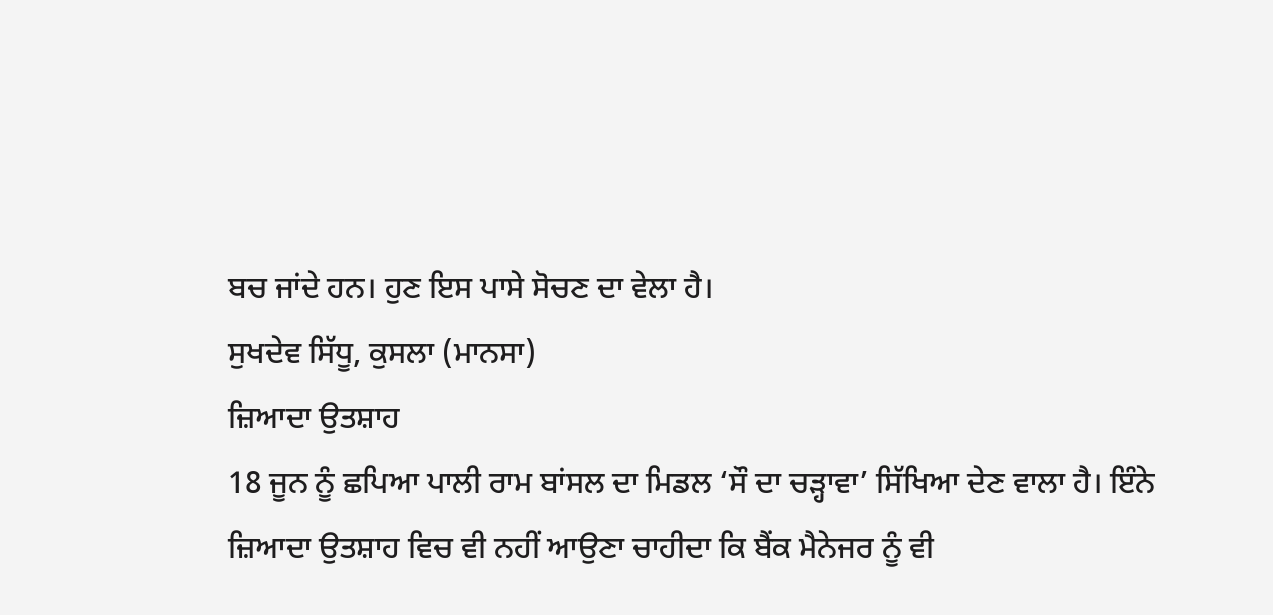ਬਚ ਜਾਂਦੇ ਹਨ। ਹੁਣ ਇਸ ਪਾਸੇ ਸੋਚਣ ਦਾ ਵੇਲਾ ਹੈ।
ਸੁਖਦੇਵ ਸਿੱਧੂ, ਕੁਸਲਾ (ਮਾਨਸਾ)
ਜ਼ਿਆਦਾ ਉਤਸ਼ਾਹ
18 ਜੂਨ ਨੂੰ ਛਪਿਆ ਪਾਲੀ ਰਾਮ ਬਾਂਸਲ ਦਾ ਮਿਡਲ ‘ਸੌ ਦਾ ਚੜ੍ਹਾਵਾ’ ਸਿੱਖਿਆ ਦੇਣ ਵਾਲਾ ਹੈ। ਇੰਨੇ ਜ਼ਿਆਦਾ ਉਤਸ਼ਾਹ ਵਿਚ ਵੀ ਨਹੀਂ ਆਉਣਾ ਚਾਹੀਦਾ ਕਿ ਬੈਂਕ ਮੈਨੇਜਰ ਨੂੰ ਵੀ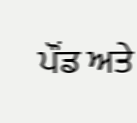ਪੌਂਡ ਅਤੇ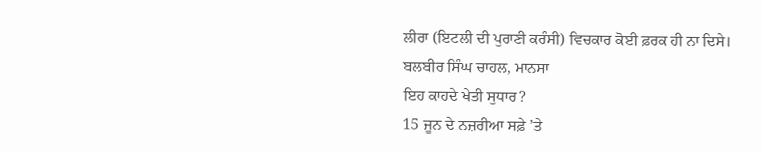ਲੀਰਾ (ਇਟਲੀ ਦੀ ਪੁਰਾਣੀ ਕਰੰਸੀ) ਵਿਚਕਾਰ ਕੋਈ ਫ਼ਰਕ ਹੀ ਨਾ ਦਿਸੇ।
ਬਲਬੀਰ ਸਿੰਘ ਚਾਹਲ, ਮਾਨਸਾ
ਇਹ ਕਾਹਦੇ ਖੇਤੀ ਸੁਧਾਰ?
15 ਜੂਨ ਦੇ ਨਜ਼ਰੀਆ ਸਫ਼ੇ ’ਤੇ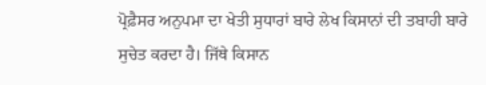ਪ੍ਰੋਫ਼ੈਸਰ ਅਨੁਪਮਾ ਦਾ ਖੇਤੀ ਸੁਧਾਰਾਂ ਬਾਰੇ ਲੇਖ ਕਿਸਾਨਾਂ ਦੀ ਤਬਾਹੀ ਬਾਰੇ ਸੁਚੇਤ ਕਰਦਾ ਹੈ। ਜਿੱਥੇ ਕਿਸਾਨ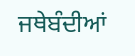ਜਥੇਬੰਦੀਆਂ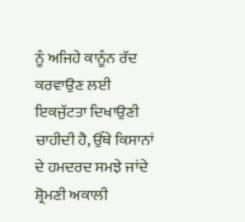ਨੂੰ ਅਜਿਹੇ ਕਾਨੂੰਨ ਰੱਦ ਕਰਵਾਉਣ ਲਈ ਇਕਜੁੱਟਤਾ ਦਿਖਾਉਣੀ ਚਾਹੀਦੀ ਹੈ, ਉੱਥੇ ਕਿਸਾਨਾਂ ਦੇ ਹਮਦਰਦ ਸਮਝੇ ਜਾਂਦੇ ਸ਼੍ਰੋਮਣੀ ਅਕਾਲੀ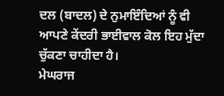ਦਲ (ਬਾਦਲ) ਦੇ ਨੁਮਾਇੰਦਿਆਂ ਨੂੰ ਵੀ ਆਪਣੇ ਕੇਂਦਰੀ ਭਾਈਵਾਲ ਕੋਲ ਇਹ ਮੁੱਦਾ ਚੁੱਕਣਾ ਚਾਹੀਦਾ ਹੈ।
ਮੇਘਰਾਜ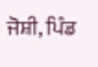ਜੋਸ਼ੀ, ਪਿੰਡ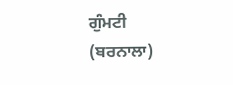ਗੁੰਮਟੀ (ਬਰਨਾਲਾ)